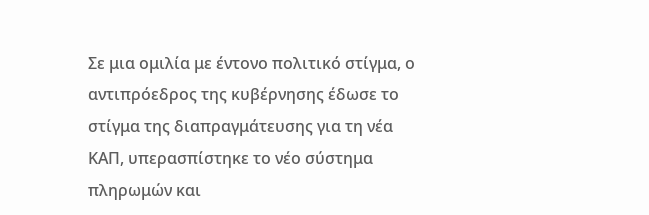Σε μια ομιλία με έντονο πολιτικό στίγμα, ο αντιπρόεδρος της κυβέρνησης έδωσε το στίγμα της διαπραγμάτευσης για τη νέα ΚΑΠ, υπερασπίστηκε το νέο σύστημα πληρωμών και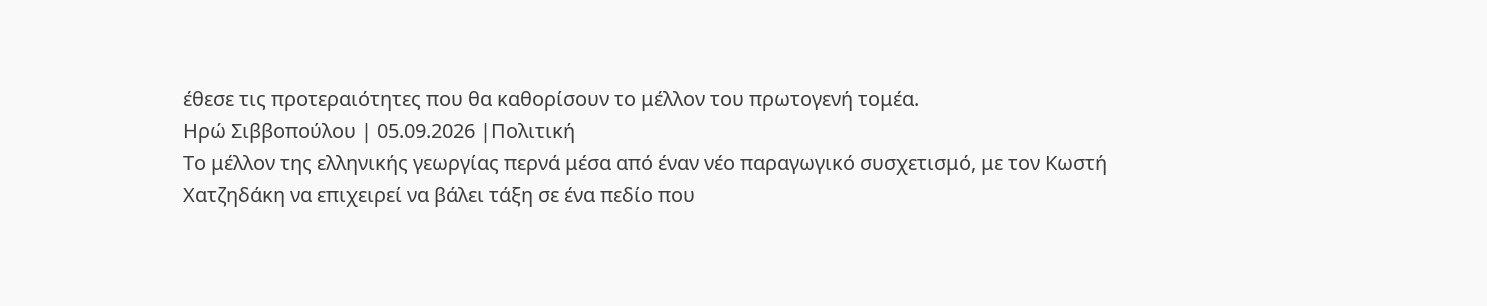έθεσε τις προτεραιότητες που θα καθορίσουν το μέλλον του πρωτογενή τομέα.
Ηρώ Σιββοπούλου | 05.09.2026 |Πολιτική
Το μέλλον της ελληνικής γεωργίας περνά μέσα από έναν νέο παραγωγικό συσχετισμό, με τον Κωστή Χατζηδάκη να επιχειρεί να βάλει τάξη σε ένα πεδίο που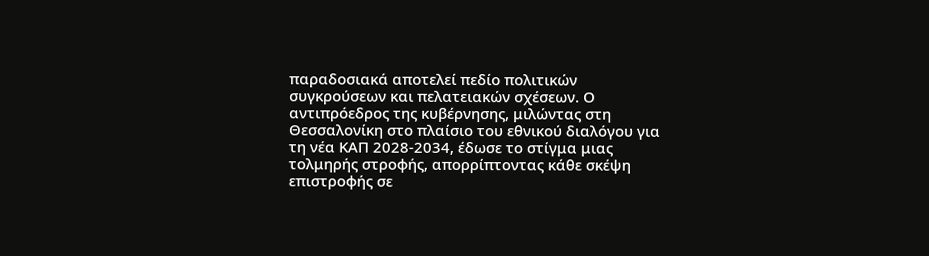παραδοσιακά αποτελεί πεδίο πολιτικών συγκρούσεων και πελατειακών σχέσεων. Ο αντιπρόεδρος της κυβέρνησης, μιλώντας στη Θεσσαλονίκη στο πλαίσιο του εθνικού διαλόγου για τη νέα ΚΑΠ 2028-2034, έδωσε το στίγμα μιας τολμηρής στροφής, απορρίπτοντας κάθε σκέψη επιστροφής σε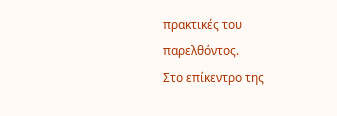πρακτικές του παρελθόντος.
Στο επίκεντρο της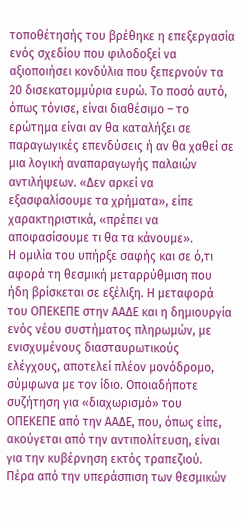τοποθέτησής του βρέθηκε η επεξεργασία ενός σχεδίου που φιλοδοξεί να αξιοποιήσει κονδύλια που ξεπερνούν τα 20 δισεκατομμύρια ευρώ. Το ποσό αυτό, όπως τόνισε, είναι διαθέσιμο – το ερώτημα είναι αν θα καταλήξει σε παραγωγικές επενδύσεις ή αν θα χαθεί σε μια λογική αναπαραγωγής παλαιών αντιλήψεων. «Δεν αρκεί να εξασφαλίσουμε τα χρήματα», είπε χαρακτηριστικά, «πρέπει να αποφασίσουμε τι θα τα κάνουμε».
Η ομιλία του υπήρξε σαφής και σε ό,τι αφορά τη θεσμική μεταρρύθμιση που ήδη βρίσκεται σε εξέλιξη. Η μεταφορά του ΟΠΕΚΕΠΕ στην ΑΑΔΕ και η δημιουργία ενός νέου συστήματος πληρωμών, με ενισχυμένους διασταυρωτικούς ελέγχους, αποτελεί πλέον μονόδρομο, σύμφωνα με τον ίδιο. Οποιαδήποτε συζήτηση για «διαχωρισμό» του ΟΠΕΚΕΠΕ από την ΑΑΔΕ, που, όπως είπε, ακούγεται από την αντιπολίτευση, είναι για την κυβέρνηση εκτός τραπεζιού.
Πέρα από την υπεράσπιση των θεσμικών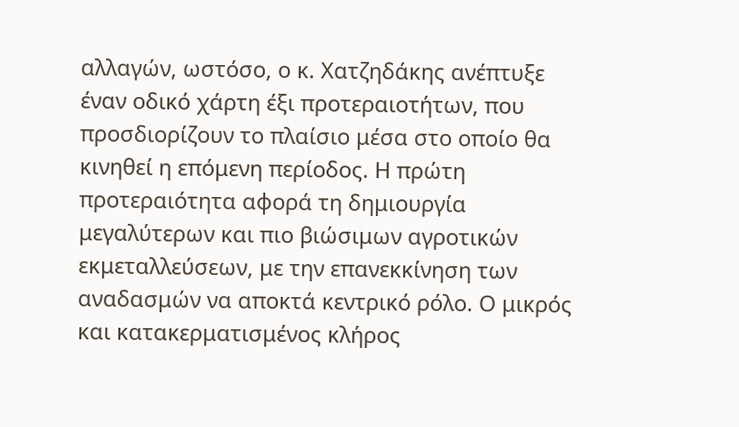αλλαγών, ωστόσο, ο κ. Χατζηδάκης ανέπτυξε έναν οδικό χάρτη έξι προτεραιοτήτων, που προσδιορίζουν το πλαίσιο μέσα στο οποίο θα κινηθεί η επόμενη περίοδος. Η πρώτη προτεραιότητα αφορά τη δημιουργία μεγαλύτερων και πιο βιώσιμων αγροτικών εκμεταλλεύσεων, με την επανεκκίνηση των αναδασμών να αποκτά κεντρικό ρόλο. Ο μικρός και κατακερματισμένος κλήρος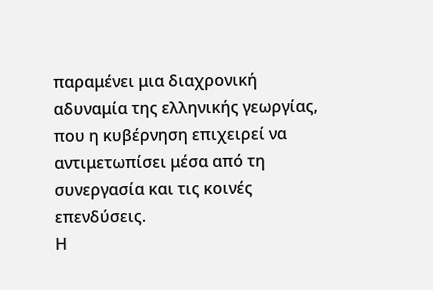παραμένει μια διαχρονική αδυναμία της ελληνικής γεωργίας, που η κυβέρνηση επιχειρεί να αντιμετωπίσει μέσα από τη συνεργασία και τις κοινές επενδύσεις.
Η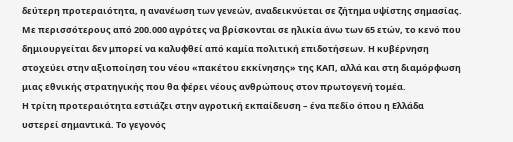δεύτερη προτεραιότητα, η ανανέωση των γενεών, αναδεικνύεται σε ζήτημα υψίστης σημασίας. Με περισσότερους από 200.000 αγρότες να βρίσκονται σε ηλικία άνω των 65 ετών, το κενό που δημιουργείται δεν μπορεί να καλυφθεί από καμία πολιτική επιδοτήσεων. Η κυβέρνηση στοχεύει στην αξιοποίηση του νέου «πακέτου εκκίνησης» της ΚΑΠ, αλλά και στη διαμόρφωση μιας εθνικής στρατηγικής που θα φέρει νέους ανθρώπους στον πρωτογενή τομέα.
Η τρίτη προτεραιότητα εστιάζει στην αγροτική εκπαίδευση – ένα πεδίο όπου η Ελλάδα υστερεί σημαντικά. Το γεγονός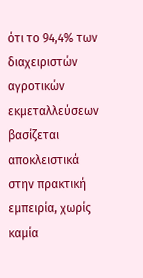ότι το 94,4% των διαχειριστών αγροτικών εκμεταλλεύσεων βασίζεται αποκλειστικά στην πρακτική εμπειρία, χωρίς καμία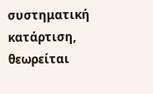συστηματική κατάρτιση, θεωρείται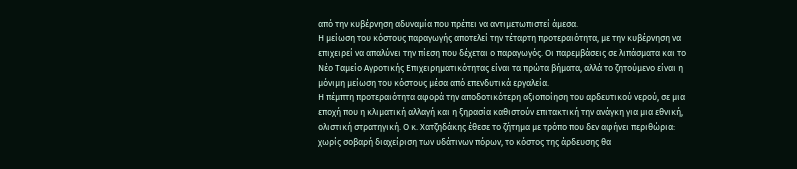από την κυβέρνηση αδυναμία που πρέπει να αντιμετωπιστεί άμεσα.
Η μείωση του κόστους παραγωγής αποτελεί την τέταρτη προτεραιότητα, με την κυβέρνηση να επιχειρεί να απαλύνει την πίεση που δέχεται ο παραγωγός. Οι παρεμβάσεις σε λιπάσματα και το Νέο Ταμείο Αγροτικής Επιχειρηματικότητας είναι τα πρώτα βήματα, αλλά το ζητούμενο είναι η μόνιμη μείωση του κόστους μέσα από επενδυτικά εργαλεία.
Η πέμπτη προτεραιότητα αφορά την αποδοτικότερη αξιοποίηση του αρδευτικού νερού, σε μια εποχή που η κλιματική αλλαγή και η ξηρασία καθιστούν επιτακτική την ανάγκη για μια εθνική, ολιστική στρατηγική. Ο κ. Χατζηδάκης έθεσε το ζήτημα με τρόπο που δεν αφήνει περιθώρια: χωρίς σοβαρή διαχείριση των υδάτινων πόρων, το κόστος της άρδευσης θα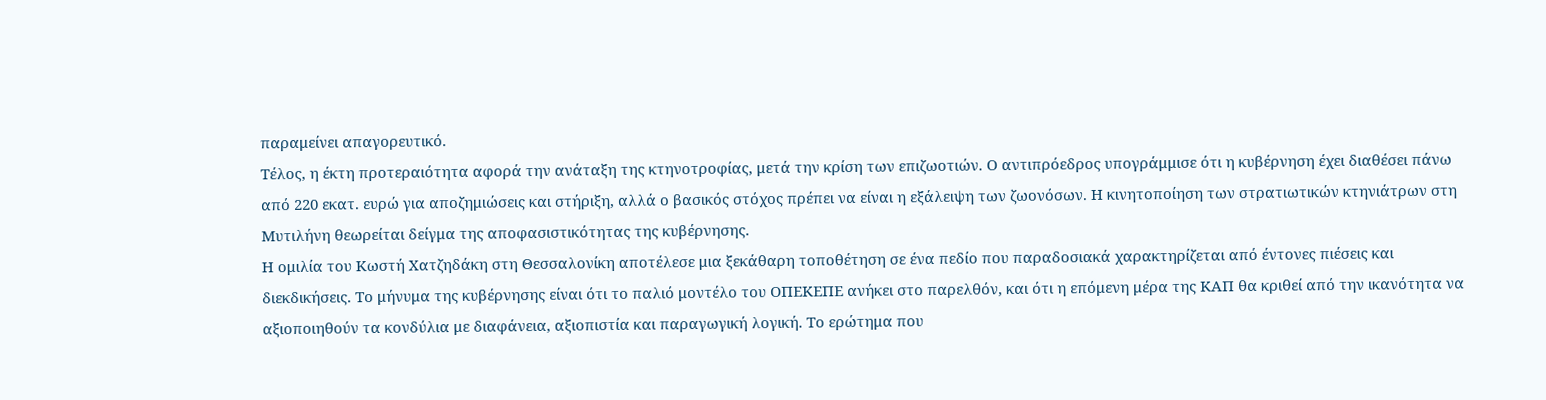παραμείνει απαγορευτικό.
Τέλος, η έκτη προτεραιότητα αφορά την ανάταξη της κτηνοτροφίας, μετά την κρίση των επιζωοτιών. Ο αντιπρόεδρος υπογράμμισε ότι η κυβέρνηση έχει διαθέσει πάνω από 220 εκατ. ευρώ για αποζημιώσεις και στήριξη, αλλά ο βασικός στόχος πρέπει να είναι η εξάλειψη των ζωονόσων. Η κινητοποίηση των στρατιωτικών κτηνιάτρων στη Μυτιλήνη θεωρείται δείγμα της αποφασιστικότητας της κυβέρνησης.
Η ομιλία του Κωστή Χατζηδάκη στη Θεσσαλονίκη αποτέλεσε μια ξεκάθαρη τοποθέτηση σε ένα πεδίο που παραδοσιακά χαρακτηρίζεται από έντονες πιέσεις και διεκδικήσεις. Το μήνυμα της κυβέρνησης είναι ότι το παλιό μοντέλο του ΟΠΕΚΕΠΕ ανήκει στο παρελθόν, και ότι η επόμενη μέρα της ΚΑΠ θα κριθεί από την ικανότητα να αξιοποιηθούν τα κονδύλια με διαφάνεια, αξιοπιστία και παραγωγική λογική. Το ερώτημα που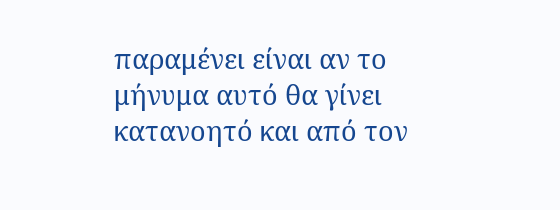παραμένει είναι αν το μήνυμα αυτό θα γίνει κατανοητό και από τον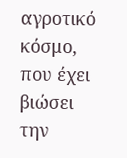αγροτικό κόσμο, που έχει βιώσει την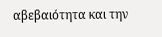αβεβαιότητα και την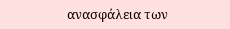ανασφάλεια των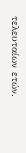τελευταίων ετών.